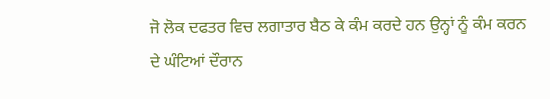ਜੋ ਲੋਕ ਦਫਤਰ ਵਿਚ ਲਗਾਤਾਰ ਬੈਠ ਕੇ ਕੰਮ ਕਰਦੇ ਹਨ ਉਨ੍ਹਾਂ ਨੂੰ ਕੰਮ ਕਰਨ ਦੇ ਘੰਟਿਆਂ ਦੌਰਾਨ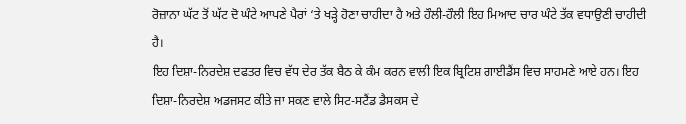ਰੋਜ਼ਾਨਾ ਘੱਟ ਤੋਂ ਘੱਟ ਦੋ ਘੰਟੇ ਆਪਣੇ ਪੈਰਾਂ ‘ਤੇ ਖੜ੍ਹੇ ਹੋਣਾ ਚਾਹੀਦਾ ਹੈ ਅਤੇ ਹੌਲੀ-ਹੌਲੀ ਇਹ ਮਿਆਦ ਚਾਰ ਘੰਟੇ ਤੱਕ ਵਧਾਉਣੀ ਚਾਹੀਦੀ ਹੈ।
ਇਹ ਦਿਸ਼ਾ-ਨਿਰਦੇਸ਼ ਦਫਤਰ ਵਿਚ ਵੱਧ ਦੇਰ ਤੱਕ ਬੈਠ ਕੇ ਕੰਮ ਕਰਨ ਵਾਲੀ ਇਕ ਬ੍ਰਿਟਿਸ਼ ਗਾਈਡੈਂਸ ਵਿਚ ਸਾਹਮਣੇ ਆਏ ਹਨ। ਇਹ ਦਿਸ਼ਾ-ਨਿਰਦੇਸ਼ ਅਡਜਸਟ ਕੀਤੇ ਜਾ ਸਕਣ ਵਾਲੇ ਸਿਟ-ਸਟੈਂਡ ਡੈਸਕਸ ਦੇ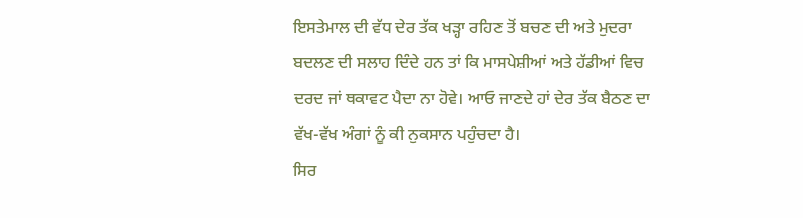ਇਸਤੇਮਾਲ ਦੀ ਵੱਧ ਦੇਰ ਤੱਕ ਖੜ੍ਹਾ ਰਹਿਣ ਤੋਂ ਬਚਣ ਦੀ ਅਤੇ ਮੁਦਰਾ ਬਦਲਣ ਦੀ ਸਲਾਹ ਦਿੰਦੇ ਹਨ ਤਾਂ ਕਿ ਮਾਸਪੇਸ਼ੀਆਂ ਅਤੇ ਹੱਡੀਆਂ ਵਿਚ ਦਰਦ ਜਾਂ ਥਕਾਵਟ ਪੈਦਾ ਨਾ ਹੋਵੇ। ਆਓ ਜਾਣਦੇ ਹਾਂ ਦੇਰ ਤੱਕ ਬੈਠਣ ਦਾ ਵੱਖ-ਵੱਖ ਅੰਗਾਂ ਨੂੰ ਕੀ ਨੁਕਸਾਨ ਪਹੁੰਚਦਾ ਹੈ।
ਸਿਰ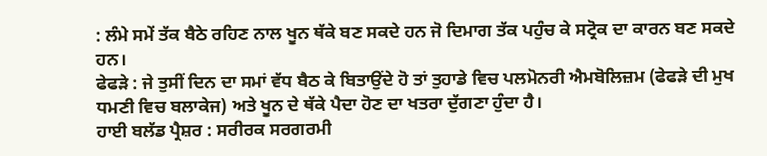: ਲੰਮੇ ਸਮੇਂ ਤੱਕ ਬੈਠੇ ਰਹਿਣ ਨਾਲ ਖੂਨ ਥੱਕੇ ਬਣ ਸਕਦੇ ਹਨ ਜੋ ਦਿਮਾਗ ਤੱਕ ਪਹੁੰਚ ਕੇ ਸਟ੍ਰੋਕ ਦਾ ਕਾਰਨ ਬਣ ਸਕਦੇ ਹਨ।
ਫੇਫੜੇ : ਜੇ ਤੁਸੀਂ ਦਿਨ ਦਾ ਸਮਾਂ ਵੱਧ ਬੈਠ ਕੇ ਬਿਤਾਉਂਦੇ ਹੋ ਤਾਂ ਤੁਹਾਡੇ ਵਿਚ ਪਲਮੋਨਰੀ ਐਮਬੋਲਿਜ਼ਮ (ਫੇਫੜੇ ਦੀ ਮੁਖ ਧਮਣੀ ਵਿਚ ਬਲਾਕੇਜ) ਅਤੇ ਖੂਨ ਦੇ ਥੱਕੇ ਪੈਦਾ ਹੋਣ ਦਾ ਖਤਰਾ ਦੁੱਗਣਾ ਹੁੰਦਾ ਹੈ।
ਹਾਈ ਬਲੱਡ ਪ੍ਰੈਸ਼ਰ : ਸਰੀਰਕ ਸਰਗਰਮੀ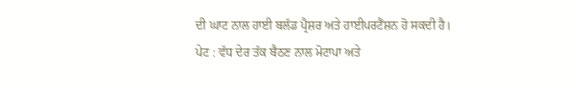ਦੀ ਘਾਟ ਨਾਲ ਹਾਈ ਬਲੱਡ ਪ੍ਰੈਸ਼ਰ ਅਤੇ ਹਾਈਪਰਟੈਂਸ਼ਨ ਹੋ ਸਕਦੀ ਹੈ।
ਪੇਟ : ਵੱਧ ਦੇਰ ਤੱਕ ਬੈਠਣ ਨਾਲ ਮੋਟਾਪਾ ਅਤੇ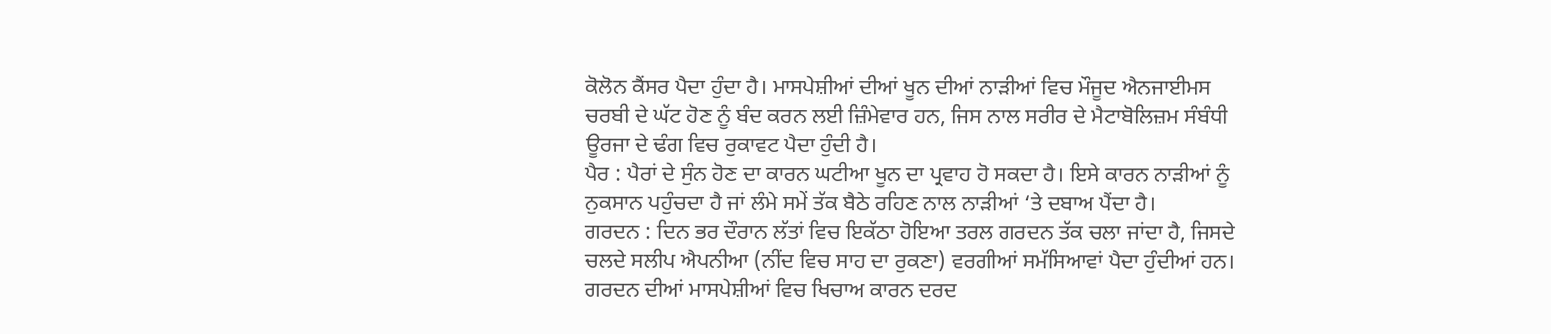ਕੋਲੋਨ ਕੈਂਸਰ ਪੈਦਾ ਹੁੰਦਾ ਹੈ। ਮਾਸਪੇਸ਼ੀਆਂ ਦੀਆਂ ਖੂਨ ਦੀਆਂ ਨਾੜੀਆਂ ਵਿਚ ਮੌਜੂਦ ਐਨਜਾਈਮਸ ਚਰਬੀ ਦੇ ਘੱਟ ਹੋਣ ਨੂੰ ਬੰਦ ਕਰਨ ਲਈ ਜ਼ਿੰਮੇਵਾਰ ਹਨ, ਜਿਸ ਨਾਲ ਸਰੀਰ ਦੇ ਮੈਟਾਬੋਲਿਜ਼ਮ ਸੰਬੰਧੀ ਊਰਜਾ ਦੇ ਢੰਗ ਵਿਚ ਰੁਕਾਵਟ ਪੈਦਾ ਹੁੰਦੀ ਹੈ।
ਪੈਰ : ਪੈਰਾਂ ਦੇ ਸੁੰਨ ਹੋਣ ਦਾ ਕਾਰਨ ਘਟੀਆ ਖੂਨ ਦਾ ਪ੍ਰਵਾਹ ਹੋ ਸਕਦਾ ਹੈ। ਇਸੇ ਕਾਰਨ ਨਾੜੀਆਂ ਨੂੰ ਨੁਕਸਾਨ ਪਹੁੰਚਦਾ ਹੈ ਜਾਂ ਲੰਮੇ ਸਮੇਂ ਤੱਕ ਬੈਠੇ ਰਹਿਣ ਨਾਲ ਨਾੜੀਆਂ ‘ਤੇ ਦਬਾਅ ਪੈਂਦਾ ਹੈ।
ਗਰਦਨ : ਦਿਨ ਭਰ ਦੌਰਾਨ ਲੱਤਾਂ ਵਿਚ ਇਕੱਠਾ ਹੋਇਆ ਤਰਲ ਗਰਦਨ ਤੱਕ ਚਲਾ ਜਾਂਦਾ ਹੈ, ਜਿਸਦੇ ਚਲਦੇ ਸਲੀਪ ਐਪਨੀਆ (ਨੀਂਦ ਵਿਚ ਸਾਹ ਦਾ ਰੁਕਣਾ) ਵਰਗੀਆਂ ਸਮੱਸਿਆਵਾਂ ਪੈਦਾ ਹੁੰਦੀਆਂ ਹਨ। ਗਰਦਨ ਦੀਆਂ ਮਾਸਪੇਸ਼ੀਆਂ ਵਿਚ ਖਿਚਾਅ ਕਾਰਨ ਦਰਦ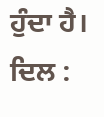ਹੁੰਦਾ ਹੈ।
ਦਿਲ :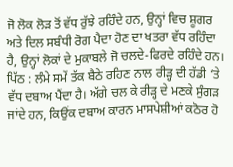ਜੋ ਲੋਕ ਲੋੜ ਤੋਂ ਵੱਧ ਰੁੱਝੇ ਰਹਿੰਦੇ ਹਨ, ਉਨ੍ਹਾਂ ਵਿਚ ਸ਼ੂਗਰ ਅਤੇ ਦਿਲ ਸਬੰਧੀ ਰੋਗ ਪੈਦਾ ਹੋਣ ਦਾ ਖਤਰਾ ਵੱਧ ਰਹਿੰਦਾ ਹੈ, ਉਨ੍ਹਾਂ ਲੋਕਾਂ ਦੇ ਮੁਕਾਬਲੇ ਜੋ ਚਲਦੇ-ਫਿਰਦੇ ਰਹਿੰਦੇ ਹਨ।
ਪਿੱਠ : ਲੰਮੇ ਸਮੇਂ ਤੱਕ ਬੈਠੇ ਰਹਿਣ ਨਾਲ ਰੀੜ੍ਹ ਦੀ ਹੱਡੀ ‘ਤੇ ਵੱਧ ਦਬਾਅ ਪੈਂਦਾ ਹੈ। ਅੱਗੇ ਚਲ ਕੇ ਰੀੜ੍ਹ ਦੇ ਮਣਕੇ ਸੁੰਗੜ ਜਾਂਦੇ ਹਨ, ਕਿਉਂਕ ਦਬਾਅ ਕਾਰਨ ਮਾਸਪੇਸ਼ੀਆਂ ਕਠੋਰ ਹੋ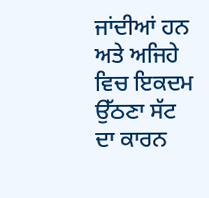ਜਾਂਦੀਆਂ ਹਨ ਅਤੇ ਅਜਿਹੇ ਵਿਚ ਇਕਦਮ ਉੱਠਣਾ ਸੱਟ ਦਾ ਕਾਰਨ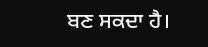ਬਣ ਸਕਦਾ ਹੈ।